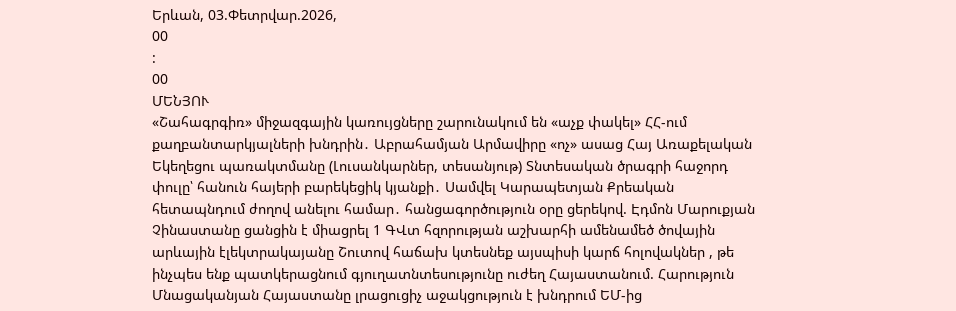Երևան, 03.Փետրվար.2026,
00
:
00
ՄԵՆՅՈՒ
«Շահագրգիռ» միջազգային կառույցները շարունակում են «աչք փակել» ՀՀ-ում քաղբանտարկյալների խնդրին․ Աբրահամյան Արմավիրը «ոչ» ասաց Հայ Առաքելական Եկեղեցու պառակտմանը (Լուսանկարներ, տեսանյութ) Տնտեսական ծրագրի հաջորդ փուլը՝ հանուն հայերի բարեկեցիկ կյանքի․ Սամվել Կարապետյան Քրեական հետապնդում ժողով անելու համար․ հանցագործություն օրը ցերեկով. Էդմոն Մարուքյան Չինաստանը ցանցին է միացրել 1 ԳՎտ հզորության աշխարհի ամենամեծ ծովային արևային էլեկտրակայանը Շուտով հաճախ կտեսնեք այսպիսի կարճ հոլովակներ , թե ինչպես ենք պատկերացնում գյուղատնտեսությունը ուժեղ Հայաստանում. Հարություն Մնացականյան Հայաստանը լրացուցիչ աջակցություն է խնդրում ԵՄ-ից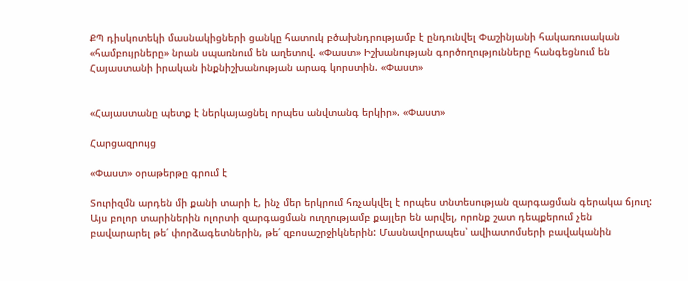ՔՊ դիսկոտեկի մասնակիցների ցանկը հատուկ բծախնդրությամբ է ընդունվել Փաշինյանի հակառուսական «համբույրները» նրան սպառնում են աղետով. «Փաստ» Իշխանության գործողությունները հանգեցնում են Հայաստանի իրական ինքնիշխանության արագ կորստին. «Փաստ»


«Հայաստանը պետք է ներկայացնել որպես անվտանգ երկիր». «Փաստ»

Հարցազրույց

«Փաստ» օրաթերթը գրում է

Տուրիզմն արդեն մի քանի տարի է, ինչ մեր երկրում հռչակվել է որպես տնտեսության զարգացման գերակա ճյուղ: Այս բոլոր տարիներին ոլորտի զարգացման ուղղությամբ քայլեր են արվել, որոնք շատ դեպքերում չեն բավարարել թե՛ փորձագետներին, թե՛ զբոսաշրջիկներին: Մասնավորապես՝ ավիատոմսերի բավականին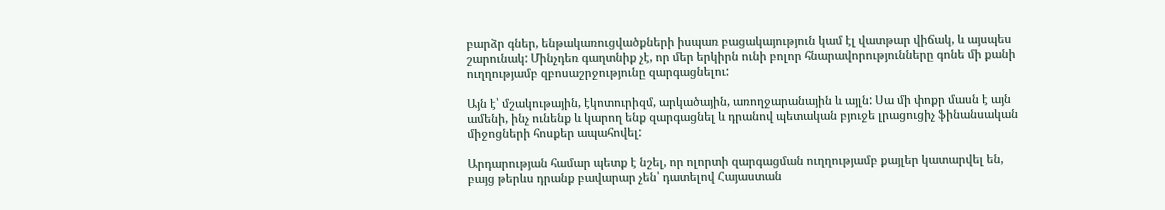բարձր գներ, ենթակառուցվածքների իսպառ բացակայություն կամ էլ վատթար վիճակ, և այսպես շարունակ: Մինչդեռ գաղտնիք չէ, որ մեր երկիրն ունի բոլոր հնարավորությունները գոնե մի քանի ուղղությամբ զբոսաշրջությունը զարգացնելու:

Այն է՝ մշակութային, էկոտուրիզմ, արկածային, առողջարանային և այլն: Սա մի փոքր մասն է այն ամենի, ինչ ունենք և կարող ենք զարգացնել և դրանով պետական բյուջե լրացուցիչ ֆինանսական միջոցների հոսքեր ապահովել:

Արդարության համար պետք է նշել, որ ոլորտի զարգացման ուղղությամբ քայլեր կատարվել են, բայց թերևս դրանք բավարար չեն՝ դատելով Հայաստան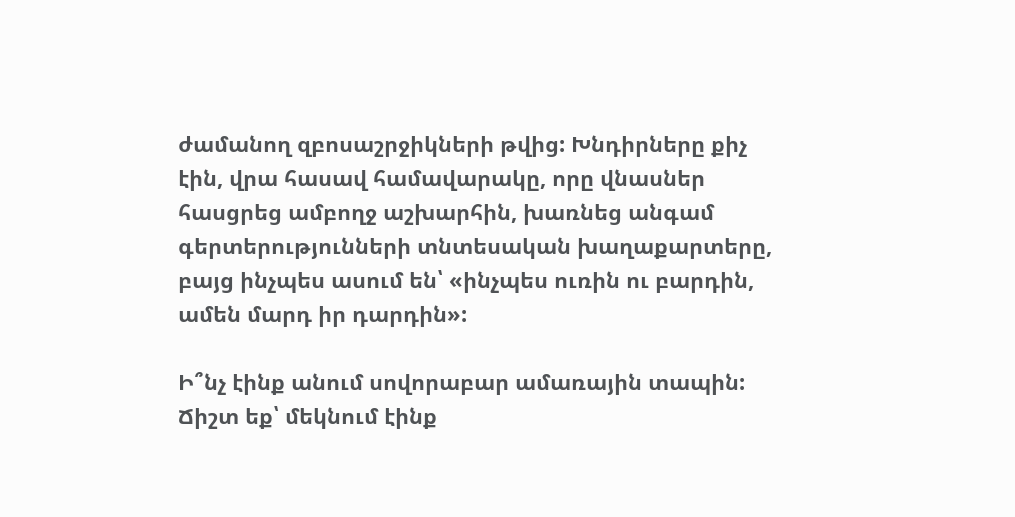ժամանող զբոսաշրջիկների թվից: Խնդիրները քիչ էին, վրա հասավ համավարակը, որը վնասներ հասցրեց ամբողջ աշխարհին, խառնեց անգամ գերտերությունների տնտեսական խաղաքարտերը, բայց ինչպես ասում են՝ «ինչպես ուռին ու բարդին, ամեն մարդ իր դարդին»:

Ի՞նչ էինք անում սովորաբար ամառային տապին: Ճիշտ եք՝ մեկնում էինք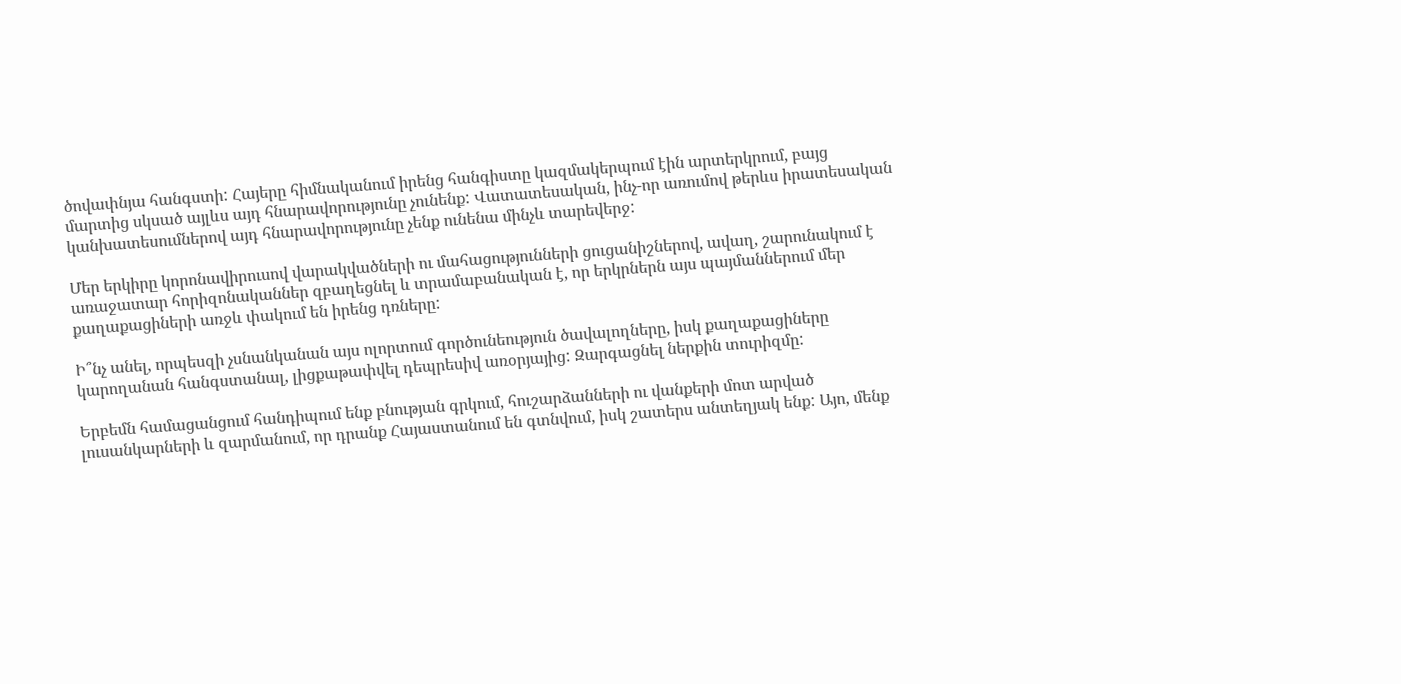ծովափնյա հանգստի: Հայերը հիմնականում իրենց հանգիստը կազմակերպում էին արտերկրում, բայց մարտից սկսած այլևս այդ հնարավորությունը չունենք: Վատատեսական, ինչ-որ առումով թերևս իրատեսական կանխատեսումներով այդ հնարավորությունը չենք ունենա մինչև տարեվերջ:

Մեր երկիրը կորոնավիրուսով վարակվածների ու մահացությունների ցուցանիշներով, ավաղ, շարունակում է առաջատար հորիզոնականներ զբաղեցնել և տրամաբանական է, որ երկրներն այս պայմաններում մեր քաղաքացիների առջև փակում են իրենց դռները:

Ի՞նչ անել, որպեսզի չսնանկանան այս ոլորտում գործունեություն ծավալողները, իսկ քաղաքացիները կարողանան հանգստանալ, լիցքաթափվել դեպրեսիվ առօրյայից: Զարգացնել ներքին տուրիզմը:

Երբեմն համացանցում հանդիպում ենք բնության գրկում, հուշարձանների ու վանքերի մոտ արված լուսանկարների և զարմանում, որ դրանք Հայաստանում են գտնվում, իսկ շատերս անտեղյակ ենք: Այո, մենք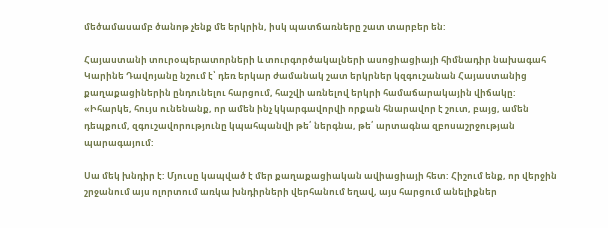մեծամասամբ ծանոթ չենք մե երկրին, իսկ պատճառները շատ տարբեր են:

Հայաստանի տուրօպերատորների և տուրգործակալների ասոցիացիայի հիմնադիր նախագահ Կարինե Դավոյանը նշում է՝ դեռ երկար ժամանակ շատ երկրներ կզգուշանան Հայաստանից քաղաքացիներին ընդունելու հարցում, հաշվի առնելով երկրի համաճարակային վիճակը: «Իհարկե, հույս ունենանք, որ ամեն ինչ կկարգավորվի որքան հնարավոր է շուտ, բայց, ամեն դեպքում, զգուշավորությունը կպահպանվի թե՛ ներգնա, թե՛ արտագնա զբոսաշրջության պարագայում:

Սա մեկ խնդիր է: Մյուսը կապված է մեր քաղաքացիական ավիացիայի հետ: Հիշում ենք, որ վերջին շրջանում այս ոլորտում առկա խնդիրների վերհանում եղավ, այս հարցում անելիքներ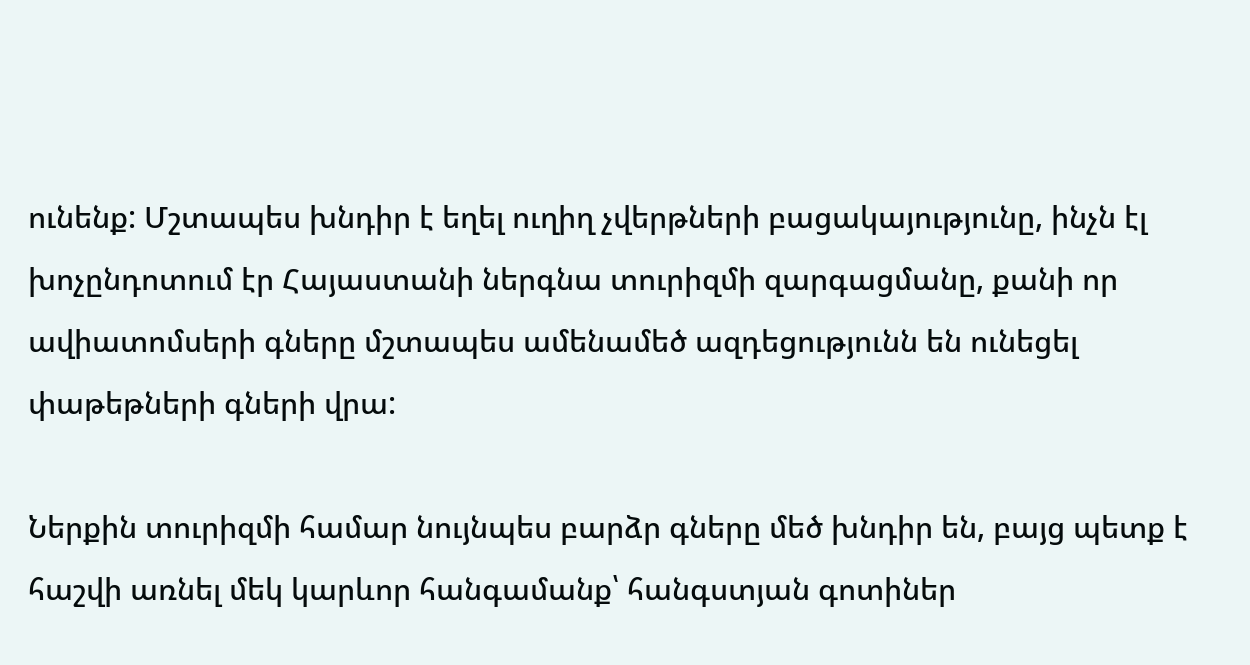ունենք: Մշտապես խնդիր է եղել ուղիղ չվերթների բացակայությունը, ինչն էլ խոչընդոտում էր Հայաստանի ներգնա տուրիզմի զարգացմանը, քանի որ ավիատոմսերի գները մշտապես ամենամեծ ազդեցությունն են ունեցել փաթեթների գների վրա:

Ներքին տուրիզմի համար նույնպես բարձր գները մեծ խնդիր են, բայց պետք է հաշվի առնել մեկ կարևոր հանգամանք՝ հանգստյան գոտիներ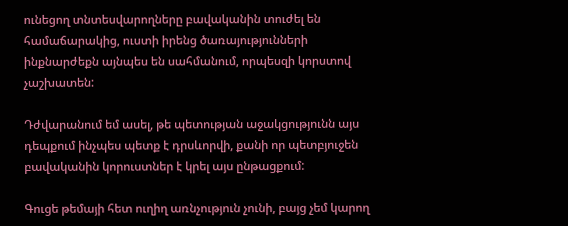ունեցող տնտեսվարողները բավականին տուժել են համաճարակից, ուստի իրենց ծառայությունների ինքնարժեքն այնպես են սահմանում, որպեսզի կորստով չաշխատեն:

Դժվարանում եմ ասել, թե պետության աջակցությունն այս դեպքում ինչպես պետք է դրսևորվի, քանի որ պետբյուջեն բավականին կորուստներ է կրել այս ընթացքում:

Գուցե թեմայի հետ ուղիղ առնչություն չունի, բայց չեմ կարող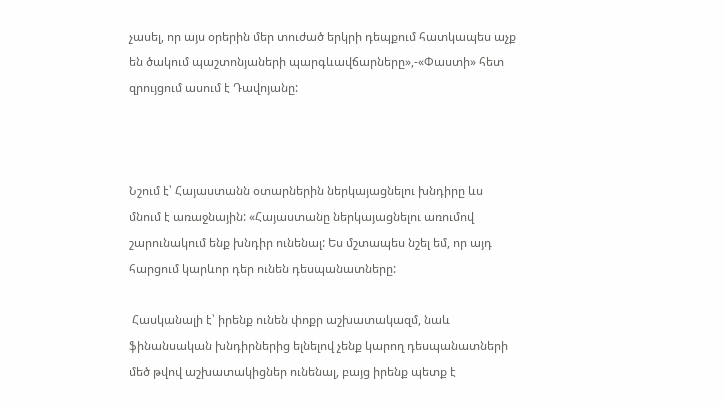չասել, որ այս օրերին մեր տուժած երկրի դեպքում հատկապես աչք են ծակում պաշտոնյաների պարգևավճարները»,-«Փաստի» հետ զրույցում ասում է Դավոյանը:



Նշում է՝ Հայաստանն օտարներին ներկայացնելու խնդիրը ևս մնում է առաջնային: «Հայաստանը ներկայացնելու առումով շարունակում ենք խնդիր ունենալ: Ես մշտապես նշել եմ, որ այդ հարցում կարևոր դեր ունեն դեսպանատները:

 Հասկանալի է՝ իրենք ունեն փոքր աշխատակազմ, նաև ֆինանսական խնդիրներից ելնելով չենք կարող դեսպանատների մեծ թվով աշխատակիցներ ունենալ, բայց իրենք պետք է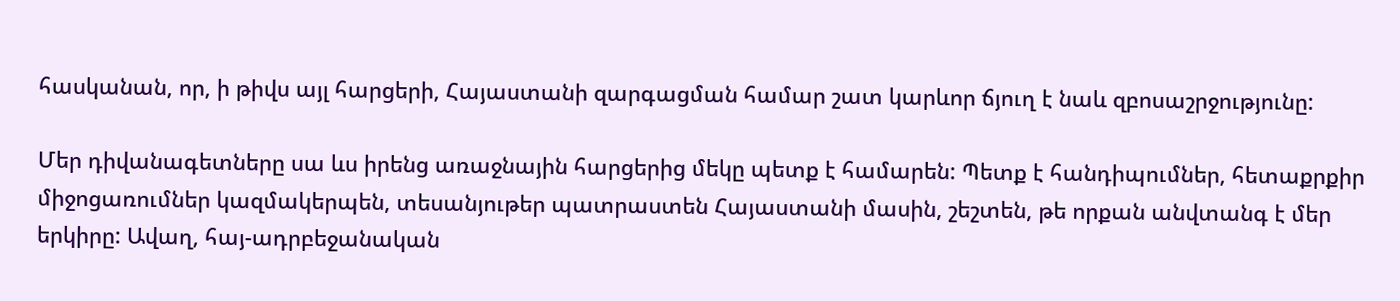հասկանան, որ, ի թիվս այլ հարցերի, Հայաստանի զարգացման համար շատ կարևոր ճյուղ է նաև զբոսաշրջությունը:

Մեր դիվանագետները սա ևս իրենց առաջնային հարցերից մեկը պետք է համարեն: Պետք է հանդիպումներ, հետաքրքիր միջոցառումներ կազմակերպեն, տեսանյութեր պատրաստեն Հայաստանի մասին, շեշտեն, թե որքան անվտանգ է մեր երկիրը: Ավաղ, հայ-ադրբեջանական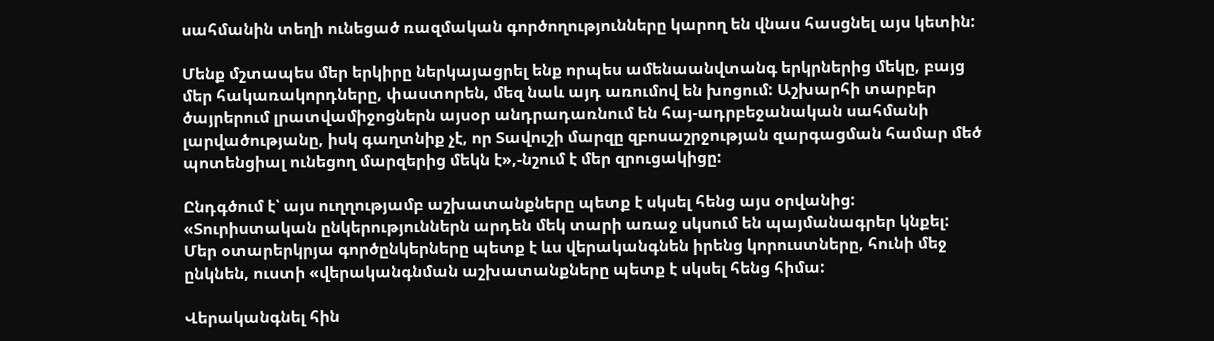սահմանին տեղի ունեցած ռազմական գործողությունները կարող են վնաս հասցնել այս կետին:

Մենք մշտապես մեր երկիրը ներկայացրել ենք որպես ամենաանվտանգ երկրներից մեկը, բայց մեր հակառակորդները, փաստորեն, մեզ նաև այդ առումով են խոցում: Աշխարհի տարբեր ծայրերում լրատվամիջոցներն այսօր անդրադառնում են հայ-ադրբեջանական սահմանի լարվածությանը, իսկ գաղտնիք չէ, որ Տավուշի մարզը զբոսաշրջության զարգացման համար մեծ պոտենցիալ ունեցող մարզերից մեկն է»,-նշում է մեր զրուցակիցը:

Ընդգծում է՝ այս ուղղությամբ աշխատանքները պետք է սկսել հենց այս օրվանից: «Տուրիստական ընկերություններն արդեն մեկ տարի առաջ սկսում են պայմանագրեր կնքել: Մեր օտարերկրյա գործընկերները պետք է ևս վերականգնեն իրենց կորուստները, հունի մեջ ընկնեն, ուստի «վերականգնման աշխատանքները պետք է սկսել հենց հիմա:

Վերականգնել հին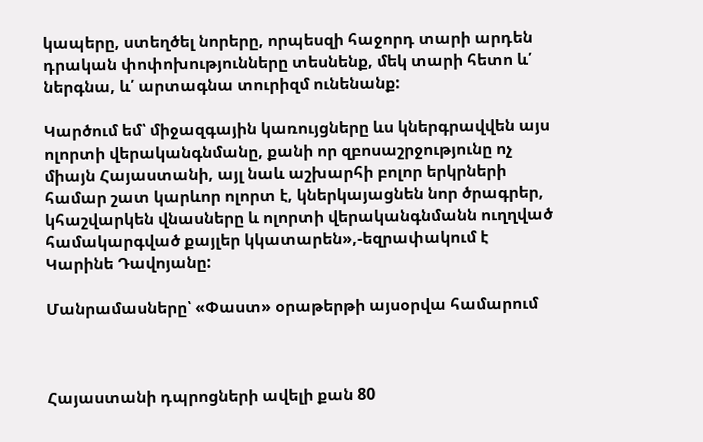կապերը, ստեղծել նորերը, որպեսզի հաջորդ տարի արդեն դրական փոփոխությունները տեսնենք, մեկ տարի հետո և՛ ներգնա, և՛ արտագնա տուրիզմ ունենանք:

Կարծում եմ՝ միջազգային կառույցները ևս կներգրավվեն այս ոլորտի վերականգնմանը, քանի որ զբոսաշրջությունը ոչ միայն Հայաստանի, այլ նաև աշխարհի բոլոր երկրների համար շատ կարևոր ոլորտ է, կներկայացնեն նոր ծրագրեր, կհաշվարկեն վնասները և ոլորտի վերականգնմանն ուղղված համակարգված քայլեր կկատարեն»,-եզրափակում է Կարինե Դավոյանը:

Մանրամասները՝ «Փաստ» օրաթերթի այսօրվա համարում



Հայաստանի դպրոցների ավելի քան 80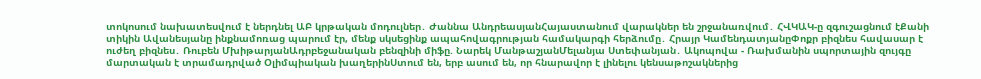տոկոսում նախատեսվում է ներդնել ԱԲ կրթական մոդուլներ․ Ժաննա ԱնդրեասյանՀայաստանում վարակներ են շրջանառվում․ ՀՎԿԱԿ-ը զգուշացնում էՔանի տիկին Ավանեսյանը ինքնամոռաց պարում էր, մենք սկսեցինք ապահովագրության համակարգի հերձումը․ Հրայր ԿամենդատյանըՓոքր բիզնես հավասար է ուժեղ բիզնես․ Ռուբեն ՄխիթարյանԱդրբեջանական բենզինի միֆը. Նարեկ ՄանթաշյանՄելանյա Ստեփանյան․ Ակոպովա - Ռախմանին սպորտային զույգը մարտական է տրամադրված Օլիմպիական խաղերինՍտում են, երբ ասում են, որ հնարավոր է լինելու կենսաթոշակներից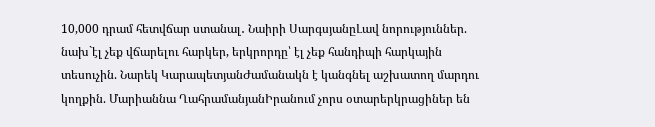10,000 դրամ հետվճար ստանալ․ Նաիրի ՍարգսյանըԼավ նորություններ. նախ`էլ չեք վճարելու հարկեր, երկրորդը՝ էլ չեք հանդիպի հարկային տեսուչին. Նարեկ ԿարապետյանԺամանակն է կանգնել աշխատող մարդու կողքին. Մարիաննա ՂահրամանյանԻրանում չորս օտարերկրացիներ են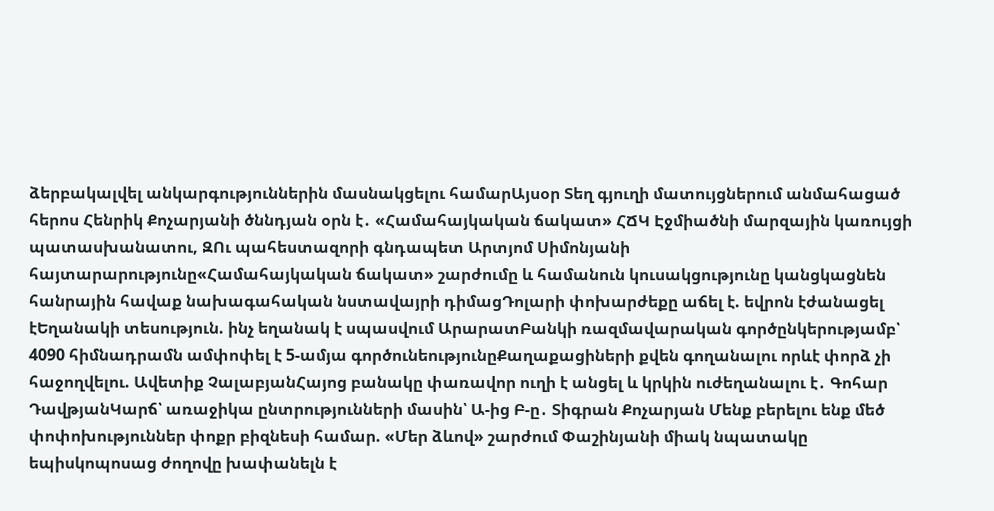ձերբակալվել անկարգություններին մասնակցելու համարԱյսօր Տեղ գյուղի մատույցներում անմահացած հերոս Հենրիկ Քոչարյանի ծննդյան օրն է․ «Համահայկական ճակատ» ՀՃԿ Էջմիածնի մարզային կառույցի պատասխանատու, ԶՈւ պահեստազորի գնդապետ Արտյոմ Սիմոնյանի հայտարարությունը«Համահայկական ճակատ» շարժումը և համանուն կուսակցությունը կանցկացնեն հանրային հավաք նախագահական նստավայրի դիմացԴոլարի փոխարժեքը աճել է. եվրոն էժանացել էԵղանակի տեսություն. ինչ եղանակ է սպասվում ԱրարատԲանկի ռազմավարական գործընկերությամբ՝ 4090 հիմնադրամն ամփոփել է 5-ամյա գործունեությունըՔաղաքացիների քվեն գողանալու որևէ փորձ չի հաջողվելու. Ավետիք ՉալաբյանՀայոց բանակը փառավոր ուղի է անցել և կրկին ուժեղանալու է․ Գոհար ԴավթյանԿարճ՝ առաջիկա ընտրությունների մասին՝ Ա-ից Բ-ը․ Տիգրան Քոչարյան Մենք բերելու ենք մեծ փոփոխություններ փոքր բիզնեսի համար. «Մեր ձևով» շարժում Փաշինյանի միակ նպատակը եպիսկոպոսաց ժողովը խափանելն է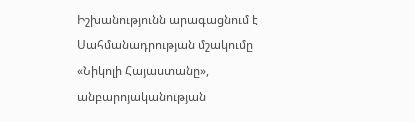Իշխանությունն արագացնում է Սահմանադրության մշակումը «Նիկոլի Հայաստանը», անբարոյականության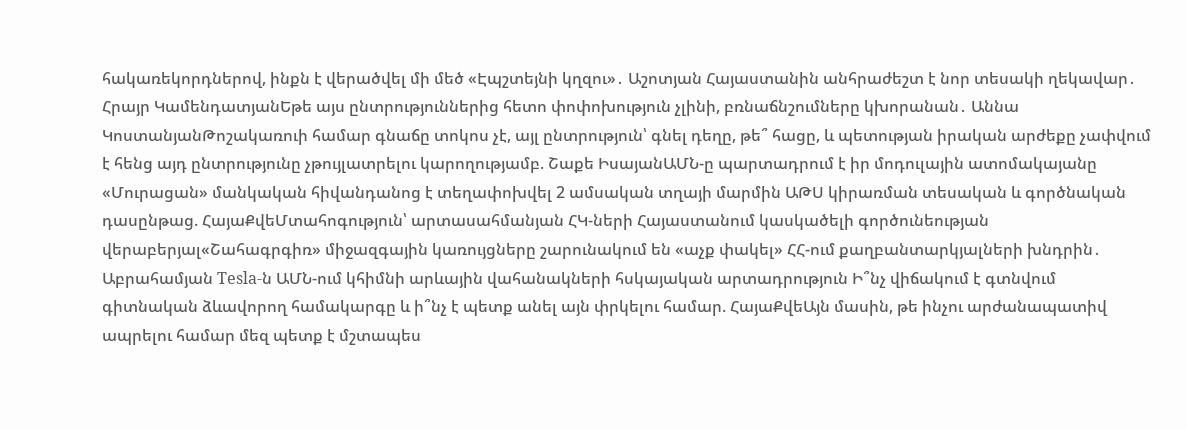հակառեկորդներով, ինքն է վերածվել մի մեծ «Էպշտեյնի կղզու»․ Աշոտյան Հայաստանին անհրաժեշտ է նոր տեսակի ղեկավար․ Հրայր ԿամենդատյանԵթե այս ընտրություններից հետո փոփոխություն չլինի, բռնաճնշումները կխորանան․ Աննա ԿոստանյանԹոշակառուի համար գնաճը տոկոս չէ, այլ ընտրություն՝ գնել դեղը, թե՞ հացը, և պետության իրական արժեքը չափվում է հենց այդ ընտրությունը չթույլատրելու կարողությամբ. Շաքե ԻսայանԱՄՆ-ը պարտադրում է իր մոդուլային ատոմակայանը «Մուրացան» մանկական հիվանդանոց է տեղափոխվել 2 ամսական տղայի մարմին ԱԹՍ կիրառման տեսական և գործնական դասընթաց. ՀայաՔվեՄտահոգություն՝ արտասահմանյան ՀԿ-ների Հայաստանում կասկածելի գործունեության վերաբերյալ«Շահագրգիռ» միջազգային կառույցները շարունակում են «աչք փակել» ՀՀ-ում քաղբանտարկյալների խնդրին․ Աբրահամյան Tesla-ն ԱՄՆ-ում կհիմնի արևային վահանակների հսկայական արտադրություն Ի՞նչ վիճակում է գտնվում գիտնական ձևավորող համակարգը և ի՞նչ է պետք անել այն փրկելու համար. ՀայաՔվեԱյն մասին, թե ինչու արժանապատիվ ապրելու համար մեզ պետք է մշտապես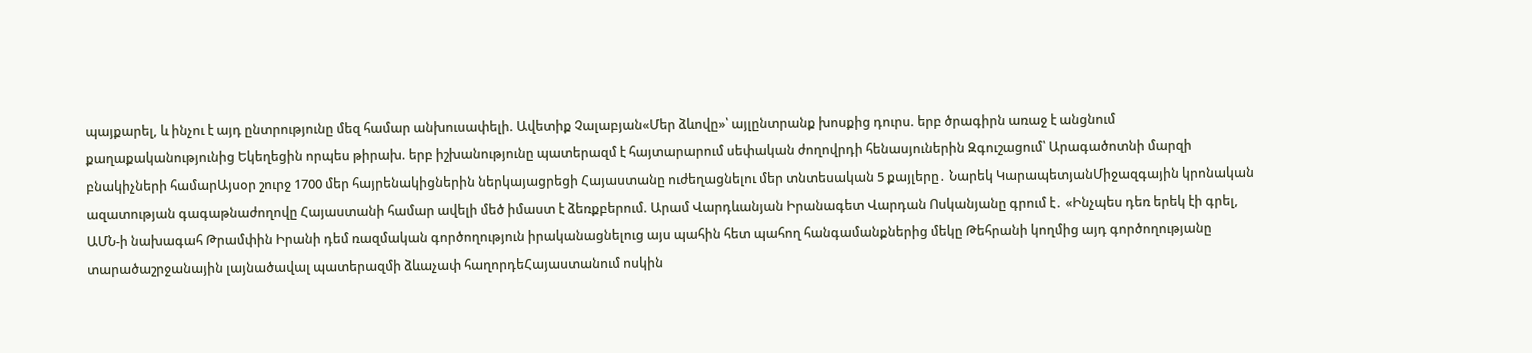պայքարել, և ինչու է այդ ընտրությունը մեզ համար անխուսափելի. Ավետիք Չալաբյան«Մեր ձևովը»՝ այլընտրանք խոսքից դուրս. երբ ծրագիրն առաջ է անցնում քաղաքականությունից Եկեղեցին որպես թիրախ. երբ իշխանությունը պատերազմ է հայտարարում սեփական ժողովրդի հենասյուներին Զգուշացում՝ Արագածոտնի մարզի բնակիչների համարԱյսօր շուրջ 1700 մեր հայրենակիցներին ներկայացրեցի Հայաստանը ուժեղացնելու մեր տնտեսական 5 քայլերը․ Նարեկ ԿարապետյանՄիջազգային կրոնական ազատության գագաթնաժողովը Հայաստանի համար ավելի մեծ իմաստ է ձեռքբերում. Արամ Վարդևանյան Իրանագետ Վարդան Ոսկանյանը գրում է․ «Ինչպես դեռ երեկ էի գրել, ԱՄՆ-ի նախագահ Թրամփին Իրանի դեմ ռազմական գործողություն իրականացնելուց այս պահին հետ պահող հանգամանքներից մեկը Թեհրանի կողմից այդ գործողությանը տարածաշրջանային լայնածավալ պատերազմի ձևաչափ հաղորդեՀայաստանում ոսկին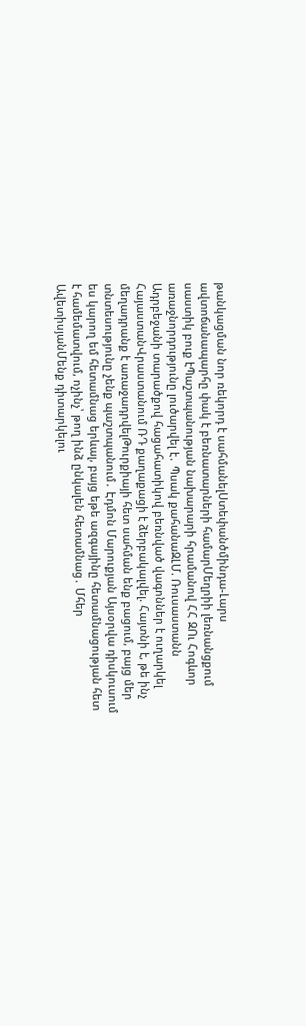թանկացման նոր ռեկորդ է սահմանելՍտեփանծմինդա-Լարս ավտոճանապարհը փակ է բեռնատարների համարՄեղրիի լեռնանցքում սաստիկ բուք էՊաշտպանության նախարարի հրամանով ՀՀ ԶՈւ Հոգևոր առաջնորդությունը լուծարվել է․ Պսակ քահանաԶԼՄ. Ռուսաստանն Ադրբեջանի տարածքով հացահատիկով բեռնված վագոններ է ուղարկել ՀայաստանՎրաստանում ՌԴ քաղաքացի է ձերբակալվել. Հայտնի է, թե ինչ մեղադրանք է առաջադրվելԹուրքիայի հետ սահման ենք բացում, բայց մեր տնտեսությունը չենք պաշտպանում․ Էդմոն Մարուքյան Այսօրվա դիսկուսում ես կարող եմ հետամնաց երևալ, բայց եթե ազգայինը հետամնացության հետ է համեմատվում, ոչինչ՝ թող ինձ ընկալեն հետամնաց․ Մհեր ԱվետիսյանՄենք դիտարկելու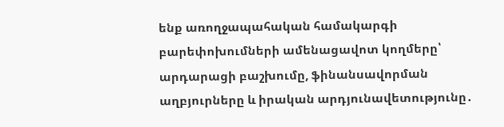ենք առողջապահական համակարգի բարեփոխումների ամենացավոտ կողմերը՝ արդարացի բաշխումը, ֆինանսավորման աղբյուրները և իրական արդյունավետությունը․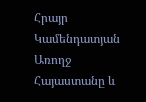Հրայր Կամենդատյան Առողջ Հայաստանը և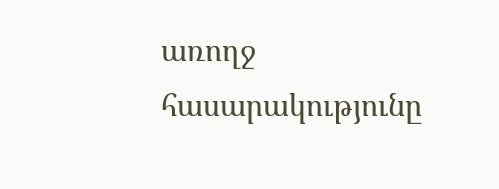առողջ հասարակությունը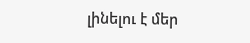լինելու է մեր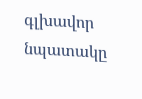գլխավոր նպատակը